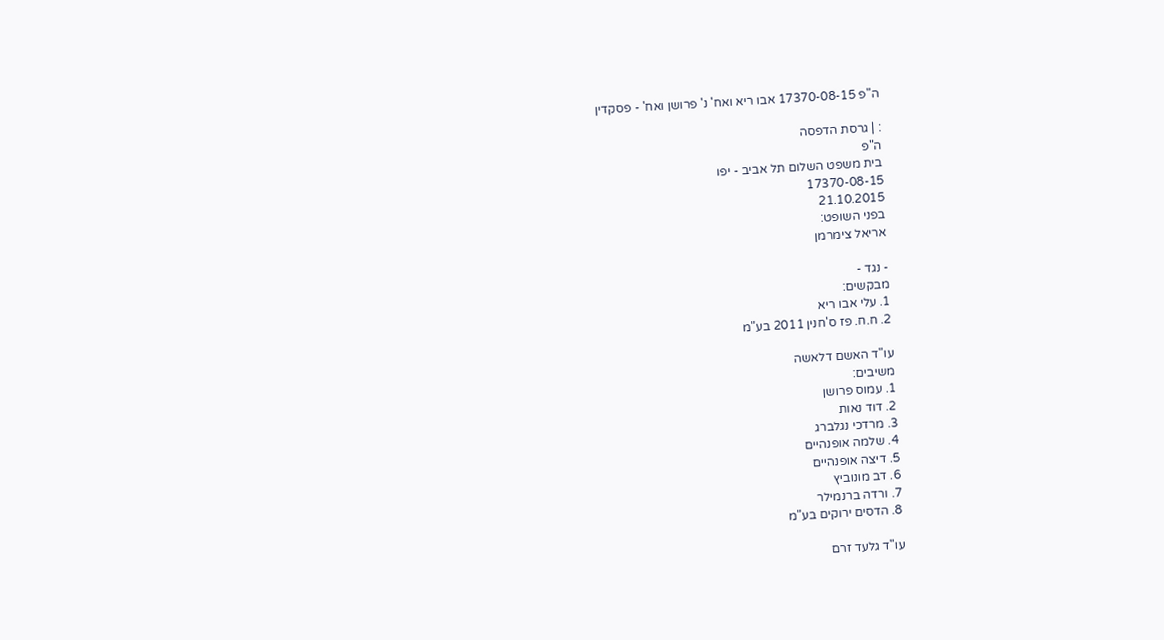ה"פ 17370-08-15 אבו ריא ואח' נ' פרושן ואח' - פסקדין

: | גרסת הדפסה
ה"פ
בית משפט השלום תל אביב - יפו
17370-08-15
21.10.2015
בפני השופט:
אריאל צימרמן

- נגד -
מבקשים:
1. עלי אבו ריא
2. ח.ח. פז ס'חנין 2011 בע"מ

עו"ד האשם דלאשה
משיבים:
1. עמוס פרושן
2. דוד נאות
3. מרדכי נגלברג
4. שלמה אופנהיים
5. דיצה אופנהיים
6. דב מונוביץ
7. ורדה ברנמילר
8. הדסים ירוקים בע"מ

עו"ד גלעד זרם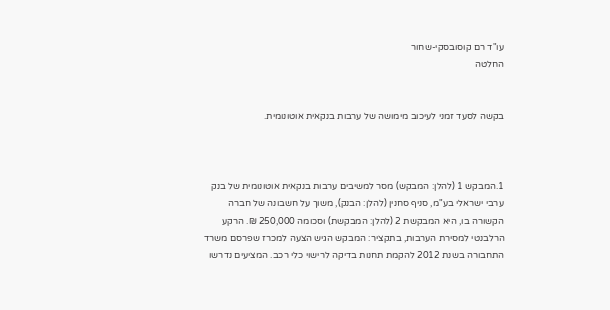עו"ד רם קוסובסקי-שחור
החלטה


בקשה לסעד זמני לעיכוב מימושה של ערבות בנקאית אוטונומית.



1.המבקש 1 (להלן: המבקש) מסר למשיבים ערבות בנקאית אוטונומית של בנק ערבי ישראלי בע"מ, סניף סחנין (להלן: הבנק), משוך על חשבונה של חברה הקשורה בו, היא המבקשת 2 (להלן: המבקשת) וסכומה 250,000 ₪. הרקע הרלבנטי למסירת הערבות, בתקציר: המבקש הגיש הצעה למכרז שפרסם משרד התחבורה בשנת 2012 להקמת תחנות בדיקה לרישוי כלי רכב. המציעים נדרשו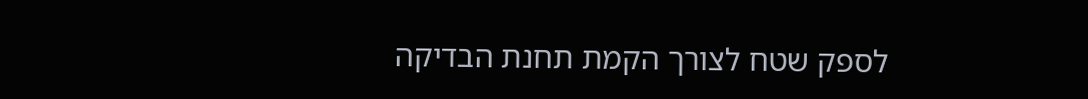לספק שטח לצורך הקמת תחנת הבדיקה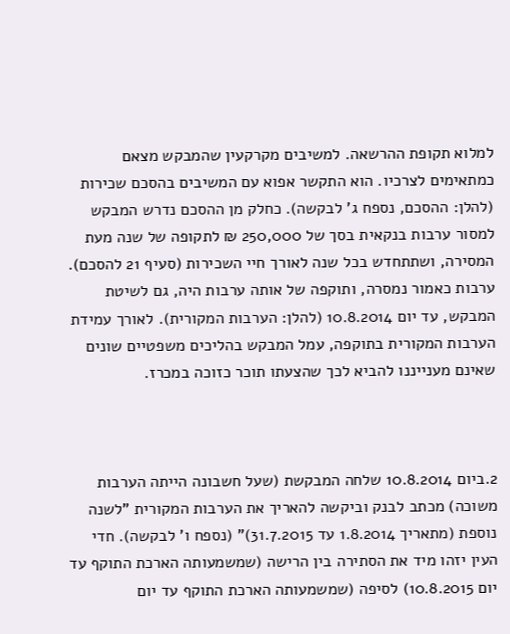למלוא תקופת ההרשאה. למשיבים מקרקעין שהמבקש מצאם כמתאימים לצרכיו. הוא התקשר אפוא עם המשיבים בהסכם שכירות (להלן: ההסכם, נספח ג' לבקשה). כחלק מן ההסכם נדרש המבקש למסור ערבות בנקאית בסך של 250,000 ₪ לתקופה של שנה מעת המסירה, ושתתחדש בכל שנה לאורך חיי השכירות (סעיף 21 להסכם). ערבות כאמור נמסרה, ותוקפה של אותה ערבות היה, גם לשיטת המבקש, עד יום 10.8.2014 (להלן: הערבות המקורית). לאורך עמידת הערבות המקורית בתוקפה, עמל המבקש בהליכים משפטיים שונים שאינם מענייננו להביא לכך שהצעתו תוכר כזוכה במכרז.



2.ביום 10.8.2014 שלחה המבקשת (שעל חשבונה הייתה הערבות משוכה) מכתב לבנק וביקשה להאריך את הערבות המקורית "לשנה נוספת (מתאריך 1.8.2014 עד 31.7.2015)" (נספח ו' לבקשה). חדי העין יזהו מיד את הסתירה בין הרישה (שמשמעותה הארכת התוקף עד יום 10.8.2015) לסיפה (שמשמעותה הארכת התוקף עד יום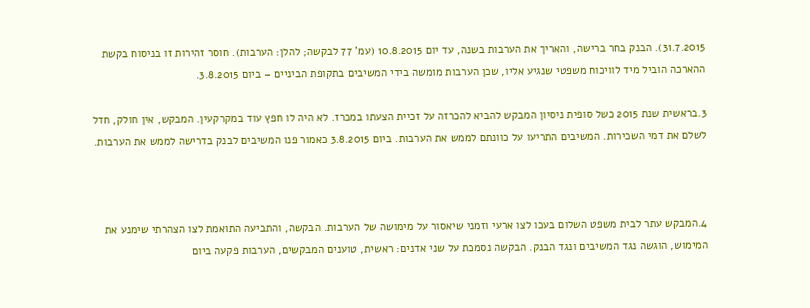31.7.2015). הבנק בחר ברישה, והאריך את הערבות בשנה, עד יום 10.8.2015 (עמ' 77 לבקשה; להלן: הערבות). חוסר זהירות זו בניסוח בקשת ההארכה הוביל מיד לוויכוח משפטי שנגיע אליו, שכן הערבות מומשה בידי המשיבים בתקופת הביניים – ביום 3.8.2015.

3.בראשית שנת 2015 כשל סופית ניסיון המבקש להביא להכרזה על זכיית הצעתו במכרז. לא היה לו חפץ עוד במקרקעין. המבקש, אין חולק, חדל לשלם את דמי השכירות. המשיבים התריעו על כוונתם לממש את הערבות. ביום 3.8.2015 כאמור פנו המשיבים לבנק בדרישה לממש את הערבות.



4.המבקש עתר לבית משפט השלום בעכו לצו ארעי וזמני שיאסור על מימושה של הערבות. הבקשה, והתביעה התואמת לצו הצהרתי שימנע את המימוש, הוגשה נגד המשיבים ונגד הבנק. הבקשה נסמכת על שני אדנים: ראשית, טוענים המבקשים, הערבות פקעה ביום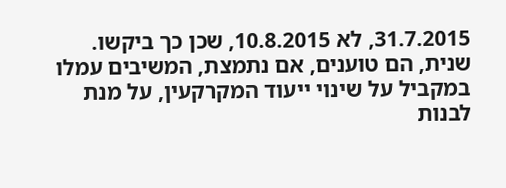31.7.2015, לא 10.8.2015, שכן כך ביקשו. שנית, הם טוענים, אם נתמצת, המשיבים עמלו במקביל על שינוי ייעוד המקרקעין, על מנת לבנות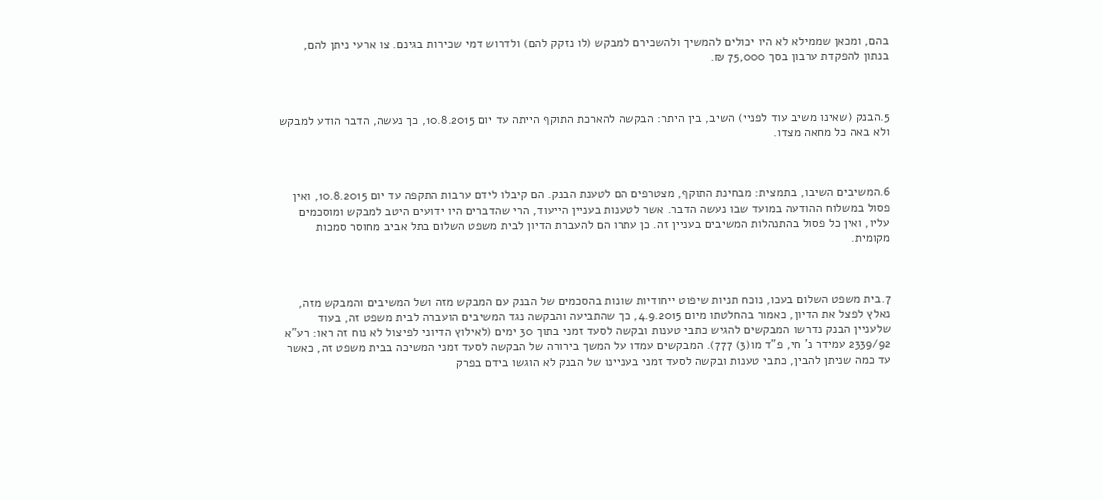בהם, ומכאן שממילא לא היו יכולים להמשיך ולהשכירם למבקש (לו נזקק להם) ולדרוש דמי שכירות בגינם. צו ארעי ניתן להם, בנתון להפקדת ערבון בסך 75,000 ₪.



5.הבנק (שאינו משיב עוד לפניי) השיב, בין היתר: הבקשה להארכת התוקף הייתה עד יום 10.8.2015, כך נעשה, הדבר הודע למבקש ולא באה כל מחאה מצדו.



6.המשיבים השיבו, בתמצית: מבחינת התוקף, מצטרפים הם לטענת הבנק. הם קיבלו לידם ערבות התקפה עד יום 10.8.2015, ואין פסול במשלוח ההודעה במועד שבו נעשה הדבר. אשר לטענות בעניין הייעוד, הרי שהדברים היו ידועים היטב למבקש ומוסכמים עליו, ואין כל פסול בהתנהלות המשיבים בעניין זה. כן עתרו הם להעברת הדיון לבית משפט השלום בתל אביב מחוסר סמכות מקומית.



7.בית משפט השלום בעכו, נוכח תניות שיפוט ייחודיות שונות בהסכמים של הבנק עם המבקש מזה ושל המשיבים והמבקש מזה, נאלץ לפצל את הדיון, כאמור בהחלטתו מיום 4.9.2015, כך שהתביעה והבקשה נגד המשיבים הועברה לבית משפט זה, בעוד שלעניין הבנק נדרשו המבקשים להגיש כתבי טענות ובקשה לסעד זמני בתוך 30 ימים (לאילוץ הדיוני לפיצול לא נוח זה ראו: רע"א 2339/92 עמידר נ' חי, פ"ד מו(3) 777). המבקשים עמדו על המשך בירורה של הבקשה לסעד זמני המשיכה בבית משפט זה, כאשר עד כמה שניתן להבין, כתבי טענות ובקשה לסעד זמני בעניינו של הבנק לא הוגשו בידם בפרק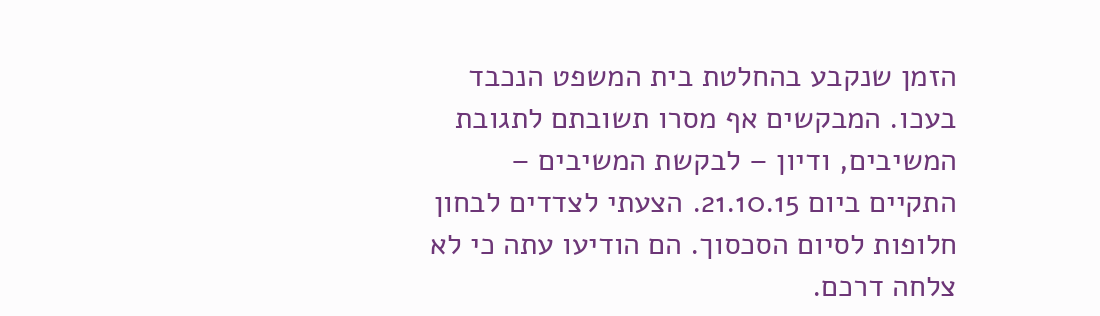הזמן שנקבע בהחלטת בית המשפט הנכבד בעכו. המבקשים אף מסרו תשובתם לתגובת המשיבים, ודיון – לבקשת המשיבים – התקיים ביום 21.10.15. הצעתי לצדדים לבחון חלופות לסיום הסכסוך. הם הודיעו עתה כי לא צלחה דרכם.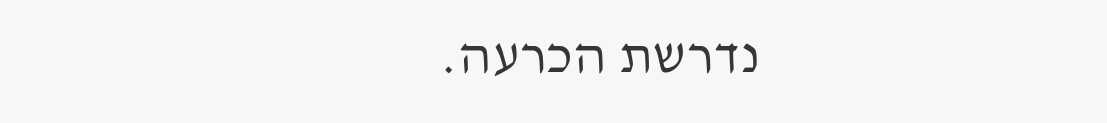נדרשת הכרעה.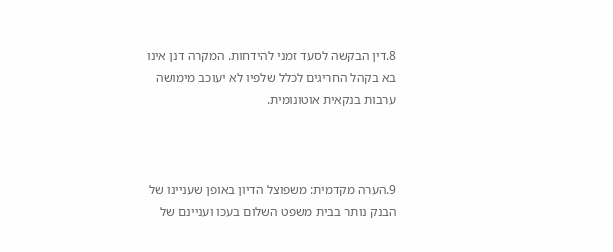8.דין הבקשה לסעד זמני להידחות. המקרה דנן אינו בא בקהל החריגים לכלל שלפיו לא יעוכב מימושה ערבות בנקאית אוטונומית.



9.הערה מקדמית: משפוצל הדיון באופן שעניינו של הבנק נותר בבית משפט השלום בעכו ועניינם של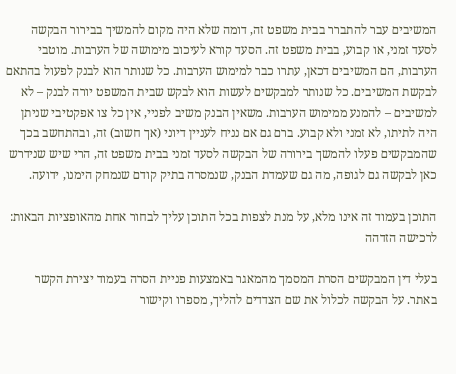המשיבים עבר להתברר בבית משפט זה, דומה שלא היה מקום להמשיך בבירור הבקשה לסעד זמני, או קבוע, בבית משפט זה. הסעד קורא לעיכוב מימושה של הערבות. מוטבי הערבות, הם המשיבים דכאן, עתרו כבר למימוש הערבות. כל שנותר הוא לבנק לפעול בהתאם לבקשת המשיבים. כל שנותר למבקשים לעשות הוא לבקש שבית המשפט יורה לבנק – לא למשיבים – להמנע ממימוש הערבות. משאין הבנק משיב לפניי, אין כל צו אפקטיבי שניתן היה לתיתו, לא זמני ולא קבוע. ברם גם אם נניח לעניין דיוני (אך חשוב) זה, ובהתחשב בכך שהמבקשים פעלו להמשך בירורה של הבקשה לסעד זמני בבית משפט זה, הרי שיש שנידרש כאן לבקשה גם לגופה, מה גם שעמדת הבנק, שנמסרה בתיק קודם שנמחק הימנו, ידועה.

התוכן בעמוד זה אינו מלא, על מנת לצפות בכל התוכן עליך לבחור אחת מהאופציות הבאות:
לרכישה הזדהה

בעלי דין המבקשים הסרת המסמך מהמאגר באמצעות פניית הסרה בעמוד יצירת הקשר באתר. על הבקשה לכלול את שם הצדדים להליך, מספרו וקישור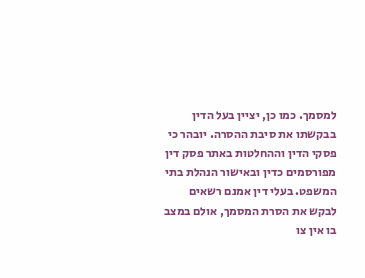למסמך. כמו כן, יציין בעל הדין בבקשתו את סיבת ההסרה. יובהר כי פסקי הדין וההחלטות באתר פסק דין מפורסמים כדין ובאישור הנהלת בתי המשפט. בעלי דין אמנם רשאים לבקש את הסרת המסמך, אולם במצב בו אין צו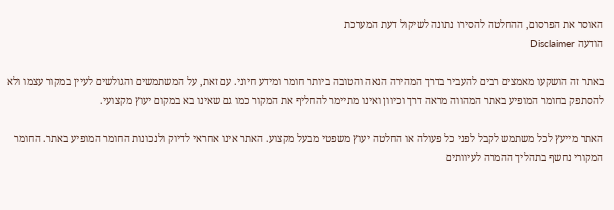האוסר את הפרסום, ההחלטה להסירו נתונה לשיקול דעת המערכת
הודעה Disclaimer

באתר זה הושקעו מאמצים רבים להעביר בדרך המהירה הנאה והטובה ביותר חומר ומידע חיוני. עם זאת, על המשתמשים והגולשים לעיין במקור עצמו ולא להסתפק בחומר המופיע באתר המהווה מראה דרך וכיוון ואינו מתיימר להחליף את המקור כמו גם שאינו בא במקום יעוץ מקצועי.

האתר מייעץ לכל משתמש לקבל לפני כל פעולה או החלטה יעוץ משפטי מבעל מקצוע. האתר אינו אחראי לדיוק ולנכונות החומר המופיע באתר. החומר המקורי נחשף בתהליך ההמרה לעיוותים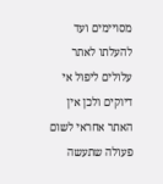מסויימים ועד להעלתו לאתר עלולים ליפול אי דיוקים ולכן אין האתר אחראי לשום פעולה שתעשה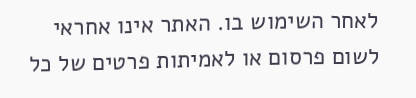לאחר השימוש בו. האתר אינו אחראי לשום פרסום או לאמיתות פרטים של כל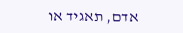אדם, תאגיד או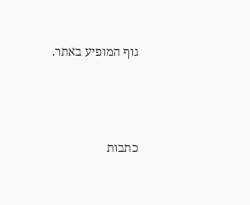גוף המופיע באתר.




כתבות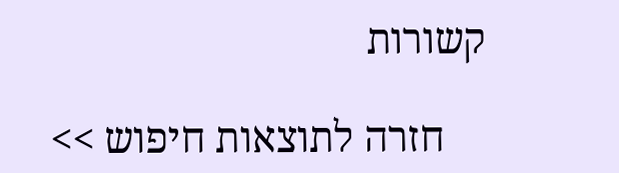קשורות

    חזרה לתוצאות חיפוש >>